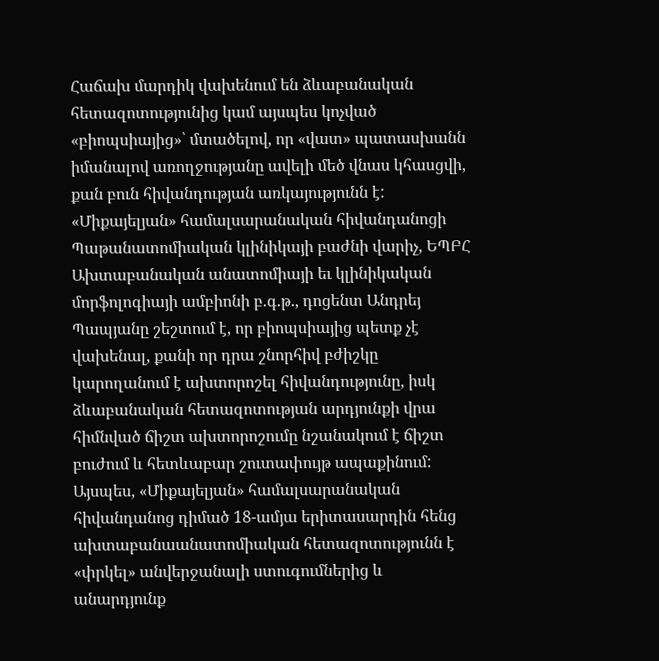Հաճախ մարդիկ վախենում են ձևաբանական հետազոտությունից կամ այսպես կոչված «բիոպսիայից»՝ մտածելով, որ «վատ» պատասխանն իմանալով առողջությանը ավելի մեծ վնաս կհասցվի, քան բուն հիվանդության առկայությունն է:
«Միքայելյան» համալսարանական հիվանդանոցի Պաթանատոմիական կլինիկայի բաժնի վարիչ, ԵՊԲՀ Ախտաբանական անատոմիայի եւ կլինիկական մորֆոլոգիայի ամբիոնի բ.գ.թ., դոցենտ Անդրեյ Պապյանը շեշտում է, որ բիոպսիայից պետք չէ վախենալ, քանի որ դրա շնորհիվ բժիշկը կարողանում է ախտորոշել հիվանդությունը, իսկ ձևաբանական հետազոտության արդյունքի վրա հիմնված ճիշտ ախտորոշումը նշանակում է ճիշտ բուժում և հետևաբար շուտափույթ ապաքինում:
Այսպես, «Միքայելյան» համալսարանական հիվանդանոց դիմած 18-ամյա երիտասարդին հենց ախտաբանաանատոմիական հետազոտությունն է «փրկել» անվերջանալի ստուգումներից և անարդյունք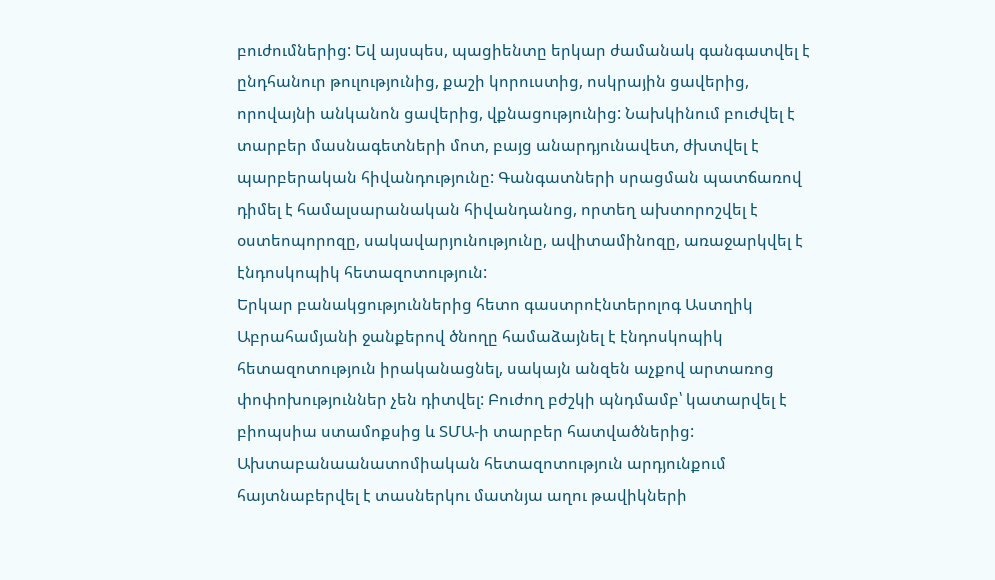բուժումներից: Եվ այսպես, պացիենտը երկար ժամանակ գանգատվել է ընդհանուր թուլությունից, քաշի կորուստից, ոսկրային ցավերից, որովայնի անկանոն ցավերից, վքնացությունից: Նախկինում բուժվել է տարբեր մասնագետների մոտ, բայց անարդյունավետ, ժխտվել է պարբերական հիվանդությունը: Գանգատների սրացման պատճառով դիմել է համալսարանական հիվանդանոց, որտեղ ախտորոշվել է օստեոպորոզը, սակավարյունությունը, ավիտամինոզը, առաջարկվել է էնդոսկոպիկ հետազոտություն:
Երկար բանակցություններից հետո գաստրոէնտերոլոգ Աստղիկ Աբրահամյանի ջանքերով ծնողը համաձայնել է էնդոսկոպիկ հետազոտություն իրականացնել, սակայն անզեն աչքով արտառոց փոփոխություններ չեն դիտվել: Բուժող բժշկի պնդմամբ՝ կատարվել է բիոպսիա ստամոքսից և ՏՄԱ-ի տարբեր հատվածներից: Ախտաբանաանատոմիական հետազոտություն արդյունքում հայտնաբերվել է տասներկու մատնյա աղու թավիկների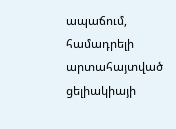ապաճում, համադրելի արտահայտված ցելիակիայի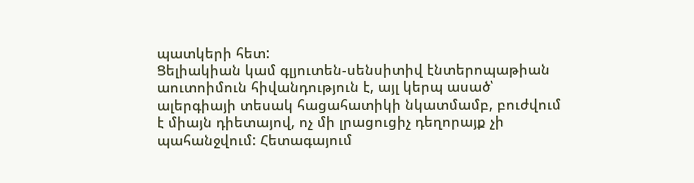պատկերի հետ:
Ցելիակիան կամ գլյուտեն-սենսիտիվ էնտերոպաթիան աուտոիմուն հիվանդություն է, այլ կերպ ասած՝ ալերգիայի տեսակ հացահատիկի նկատմամբ, բուժվում է միայն դիետայով, ոչ մի լրացուցիչ դեղորայք չի պահանջվում: Հետագայում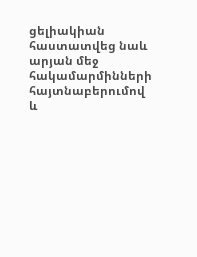ցելիակիան հաստատվեց նաև արյան մեջ հակամարմինների հայտնաբերումով և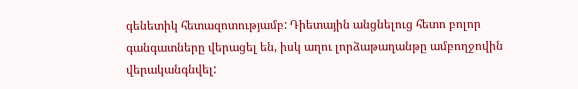գենետիկ հետազոտությամբ: Դիետային անցնելուց հետո բոլոր գանգատները վերացել են, իսկ աղու լորձաթաղանթը ամբողջովին վերականգնվել: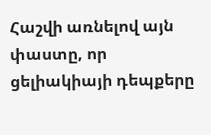Հաշվի առնելով այն փաստը, որ ցելիակիայի դեպքերը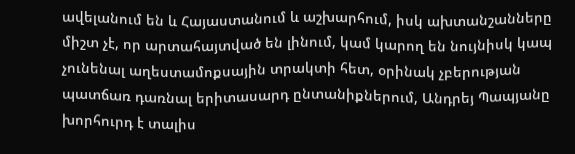ավելանում են և Հայաստանում և աշխարհում, իսկ ախտանշանները միշտ չէ, որ արտահայտված են լինում, կամ կարող են նույնիսկ կապ չունենալ աղեստամոքսային տրակտի հետ, օրինակ չբերության պատճառ դառնալ երիտասարդ ընտանիքներում, Անդրեյ Պապյանը խորհուրդ է տալիս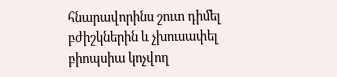հնարավորինս շուտ դիմել բժիշկներին և չխուսափել բիոպսիա կոչվող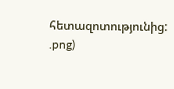հետազոտությունից:
.png)